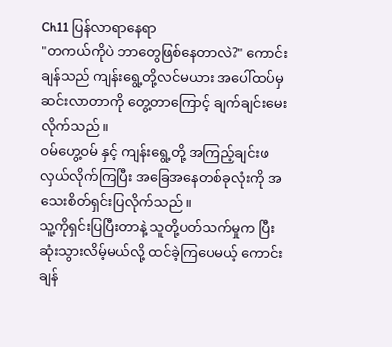Ch11 ပြန်လာရာနေရာ
"တကယ်ကိုပဲ ဘာတွေဖြစ်နေတာလဲ?" ကောင်းချန်သည် ကျန်းရွေ့တို့လင်မယား အပေါ်ထပ်မှဆင်းလာတာကို တွေ့တာကြောင့် ချက်ချင်းမေးလိုက်သည်။
ဝမ်ဟွေ့ဝမ် နှင့် ကျန်းရွေ့တို့ အကြည့်ချင်းဖလှယ်လိုက်ကြပြီး အခြေအနေတစ်ခုလုံးကို အသေးစိတ်ရှင်းပြလိုက်သည်။
သူ့ကိုရှင်းပြပြီးတာနဲ့ သူတို့ပတ်သက်မှုက ပြီးဆုံးသွားလိမ့်မယ်လို့ ထင်ခဲ့ကြပေမယ့် ကောင်းချန်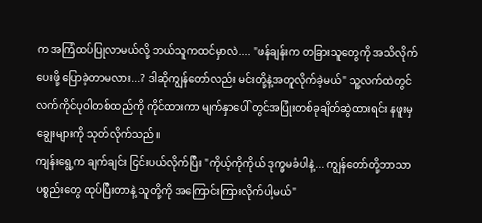က အကြံထပ်ပြုလာမယ်လို့ ဘယ်သူကထင်မှာလဲ.... "ဖန်ချန်းက တခြားသူတွေကို အသိလိုက်ပေးဖို့ ပြောခဲ့တာမလား...? ဒါဆိုကျွန်တော်လည်း မင်းတို့နဲ့အတူလိုက်ခဲ့မယ်" သူ့လက်ထဲတွင် လက်ကိုင်ပုဝါတစ်ထည်ကို ကိုင်ထားကာ မျက်နှာပေါ် တွင်အပြုံးတစ်ခုချိတ်ဆွဲထားရင်း နဖူးမှ ချွေးများကို သုတ်လိုက်သည်။
ကျန်းရွေ့က ချက်ချင်း ငြင်းပယ်လိုက်ပြီး "ကိုယ့်ကိုကိုယ် ဒုက္ခမခံပါနဲ့... ကျွန်တော်တို့ဘာသာ ပစ္စည်းတွေ ထုပ်ပြီးတာနဲ့ သူတို့ကို အကြောင်းကြားလိုက်ပါ့မယ်"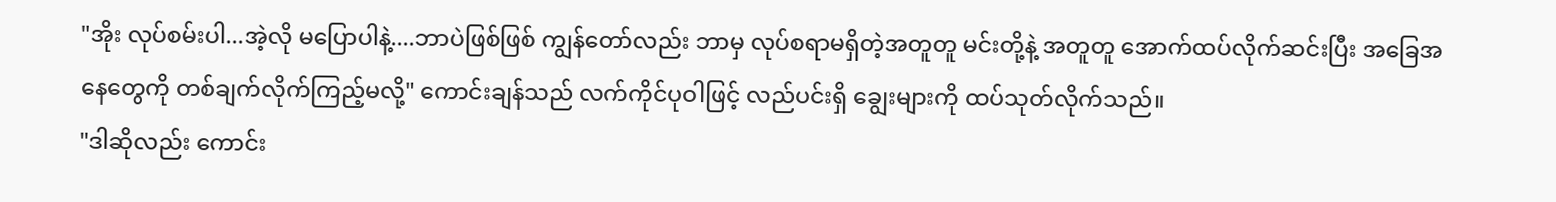"အိုး လုပ်စမ်းပါ...အဲ့လို မပြောပါနဲ့....ဘာပဲဖြစ်ဖြစ် ကျွန်တော်လည်း ဘာမှ လုပ်စရာမရှိတဲ့အတူတူ မင်းတို့နဲ့ အတူတူ အောက်ထပ်လိုက်ဆင်းပြီး အခြေအနေတွေကို တစ်ချက်လိုက်ကြည့်မလို့" ကောင်းချန်သည် လက်ကိုင်ပုဝါဖြင့် လည်ပင်းရှိ ချွေးများကို ထပ်သုတ်လိုက်သည်။
"ဒါဆိုလည်း ကောင်း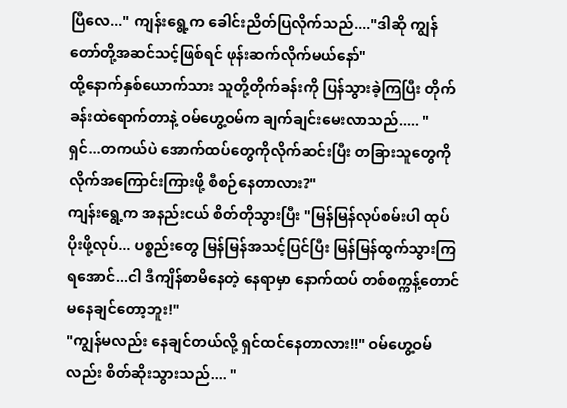ပြီလေ..." ကျန်းရွေ့က ခေါင်းညိတ်ပြလိုက်သည်...."ဒါဆို ကျွန်တော်တို့အဆင်သင့်ဖြစ်ရင် ဖုန်းဆက်လိုက်မယ်နော်"
ထို့နောက်နှစ်ယောက်သား သူတို့တိုက်ခန်းကို ပြန်သွားခဲ့ကြပြီး တိုက်ခန်းထဲရောက်တာနဲ့ ဝမ်ဟွေ့ဝမ်က ချက်ချင်းမေးလာသည်..... "ရှင်...တကယ်ပဲ အောက်ထပ်တွေကိုလိုက်ဆင်းပြီး တခြားသူတွေကို လိုက်အကြောင်းကြားဖို့ စီစဉ်နေတာလား?"
ကျန်းရွေ့က အနည်းငယ် စိတ်တိုသွားပြီး "မြန်မြန်လုပ်စမ်းပါ ထုပ်ပိုးဖို့လုပ်... ပစ္စည်းတွေ မြန်မြန်အသင့်ပြင်ပြီး မြန်မြန်ထွက်သွားကြရအောင်...ငါ ဒီကျိန်စာမိနေတဲ့ နေရာမှာ နောက်ထပ် တစ်စက္ကန့်တောင် မနေချင်တော့ဘူး!"
"ကျွန်မလည်း နေချင်တယ်လို့ ရှင်ထင်နေတာလား!!" ဝမ်ဟွေ့ဝမ်လည်း စိတ်ဆိုးသွားသည်.... "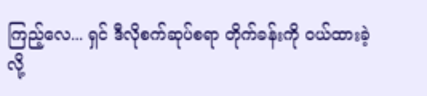ကြည့်လေ... ရှင် ဒီလိုစက်ဆုပ်စရာ တိုက်ခန်းကို ဝယ်ထားခဲ့လို့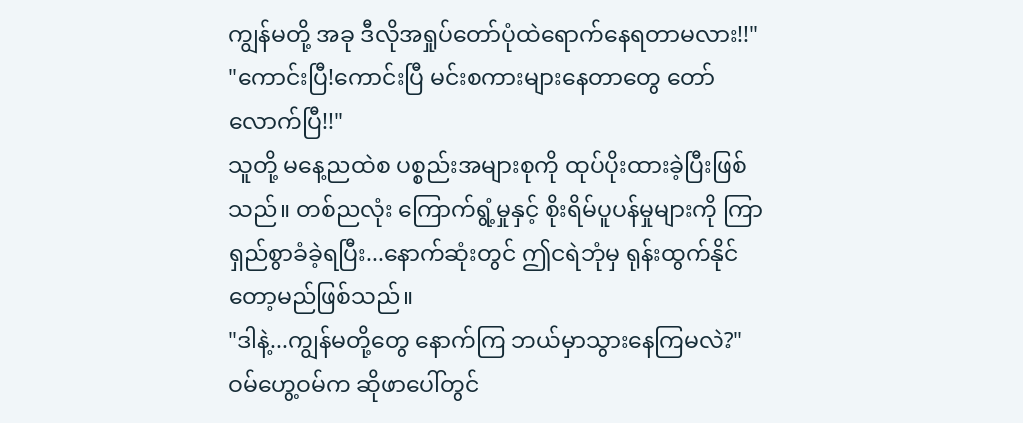ကျွန်မတို့ အခု ဒီလိုအရှုပ်တော်ပုံထဲရောက်နေရတာမလား!!"
"ကောင်းပြီ!ကောင်းပြီ မင်းစကားများနေတာတွေ တော်လောက်ပြီ!!"
သူတို့ မနေ့ညထဲစ ပစ္စည်းအများစုကို ထုပ်ပိုးထားခဲ့ပြီးဖြစ်သည်။ တစ်ညလုံး ကြောက်ရွံ့မှုနှင့် စိုးရိမ်ပူပန်မှုများကို ကြာရှည်စွာခံခဲ့ရပြီး...နောက်ဆုံးတွင် ဤငရဲဘုံမှ ရုန်းထွက်နိုင်တော့မည်ဖြစ်သည်။
"ဒါနဲ့...ကျွန်မတို့တွေ နောက်ကြ ဘယ်မှာသွားနေကြမလဲ?" ဝမ်ဟွေ့ဝမ်က ဆိုဖာပေါ်တွင်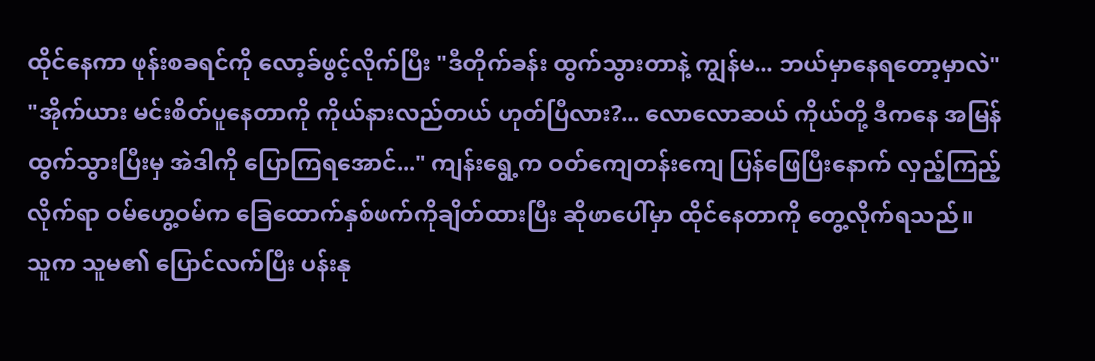ထိုင်နေကာ ဖုန်းစခရင်ကို လော့ခ်ဖွင့်လိုက်ပြီး "ဒီတိုက်ခန်း ထွက်သွားတာနဲ့ ကျွန်မ... ဘယ်မှာနေရတော့မှာလဲ"
"အိုက်ယား မင်းစိတ်ပူနေတာကို ကိုယ်နားလည်တယ် ဟုတ်ပြီလား?... လောလောဆယ် ကိုယ်တို့ ဒီကနေ အမြန်ထွက်သွားပြီးမှ အဲဒါကို ပြောကြရအောင်..." ကျန်းရွေ့က ဝတ်ကျေတန်းကျေ ပြန်ဖြေပြီးနောက် လှည့်ကြည့်လိုက်ရာ ဝမ်ဟွေ့ဝမ်က ခြေထောက်နှစ်ဖက်ကိုချိတ်ထားပြီး ဆိုဖာပေါ်မှာ ထိုင်နေတာကို တွေ့လိုက်ရသည်။ သူက သူမ၏ ပြောင်လက်ပြီး ပန်းနု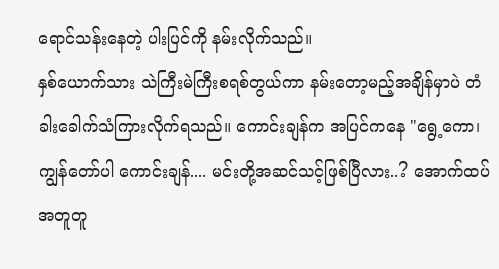ရောင်သန်းနေတဲ့ ပါးပြင်ကို နမ်းလိုက်သည်။
နှစ်ယောက်သား သဲကြီးမဲကြီးစရစ်တွယ်ကာ နမ်းတော့မည့်အချိန်မှာပဲ တံခါးခေါက်သံကြားလိုက်ရသည်။ ကောင်းချန်က အပြင်ကနေ "ရွေ့ကော၊ ကျွန်တော်ပါ ကောင်းချန်.... မင်းတို့အဆင်သင့်ဖြစ်ပြီလား..? အောက်ထပ်အတူတူ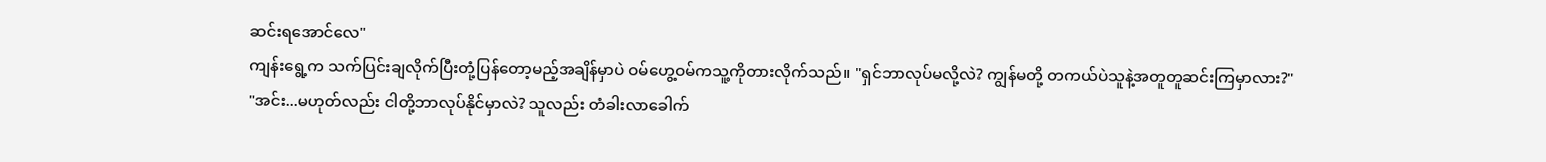ဆင်းရအောင်လေ"
ကျန်းရွေ့က သက်ပြင်းချလိုက်ပြီးတုံ့ပြန်တော့မည့်အချိန်မှာပဲ ဝမ်ဟွေ့ဝမ်ကသူ့ကိုတားလိုက်သည်။ "ရှင်ဘာလုပ်မလို့လဲ? ကျွန်မတို့ တကယ်ပဲသူနဲ့အတူတူဆင်းကြမှာလား?"
"အင်း...မဟုတ်လည်း ငါတို့ဘာလုပ်နိုင်မှာလဲ? သူလည်း တံခါးလာခေါက်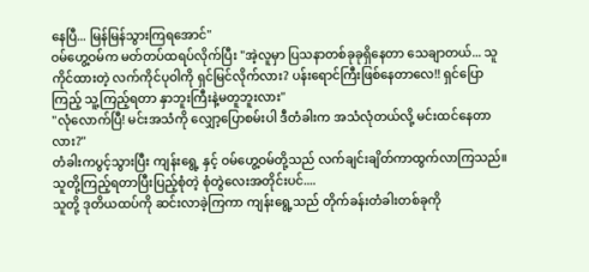နေပြီ... မြန်မြန်သွားကြရအောင်"
ဝမ်ဟွေ့ဝမ်က မတ်တပ်ထရပ်လိုက်ပြီး "အဲ့လူမှာ ပြသနာတစ်ခုခုရှိနေတာ သေချာတယ်... သူကိုင်ထားတဲ့ လက်ကိုင်ပုဝါကို ရှင်မြင်လိုက်လား? ပန်းရောင်ကြီးဖြစ်နေတာလေ!! ရှင်ပြောကြည့် သူ့ကြည့်ရတာ နှာဘူးကြီးနဲ့မတူဘူးလား"
"လုံလောက်ပြီ! မင်းအသံကို လျှော့ပြောစမ်းပါ ဒီတံခါးက အသံလုံတယ်လို့ မင်းထင်နေတာလား?"
တံခါးကပွင့်သွားပြီး ကျန်းရွေ့ နှင့် ဝမ်ဟွေ့ဝမ်တို့သည် လက်ချင်းချိတ်ကာထွက်လာကြသည်။ သူတို့ကြည့်ရတာပြီးပြည့်စုံတဲ့ စုံတွဲလေးအတိုင်းပင်....
သူတို့ ဒုတိယထပ်ကို ဆင်းလာခဲ့ကြကာ ကျန်းရွေ့သည် တိုက်ခန်းတံခါးတစ်ခုကို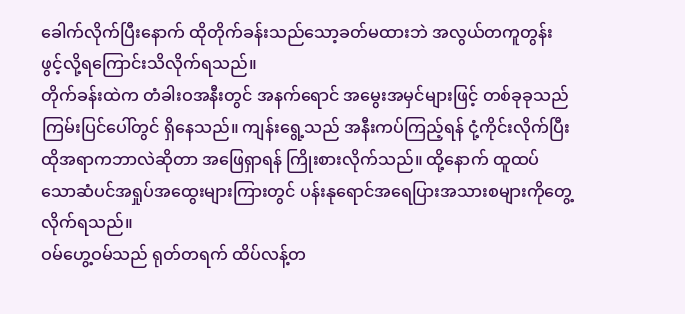ခေါက်လိုက်ပြီးနောက် ထိုတိုက်ခန်းသည်သော့ခတ်မထားဘဲ အလွယ်တကူတွန်းဖွင့်လို့ရကြောင်းသိလိုက်ရသည်။
တိုက်ခန်းထဲက တံခါးဝအနီးတွင် အနက်ရောင် အမွေးအမှင်များဖြင့် တစ်ခုခုသည် ကြမ်းပြင်ပေါ်တွင် ရှိနေသည်။ ကျန်းရွေ့သည် အနီးကပ်ကြည့်ရန် ငုံ့ကိုင်းလိုက်ပြီး ထိုအရာကဘာလဲဆိုတာ အဖြေရှာရန် ကြိုးစားလိုက်သည်။ ထို့နောက် ထူထပ်သောဆံပင်အရှုပ်အထွေးများကြားတွင် ပန်းနုရောင်အရေပြားအသားစများကိုတွေ့လိုက်ရသည်။
ဝမ်ဟွေ့ဝမ်သည် ရုတ်တရက် ထိပ်လန့်တ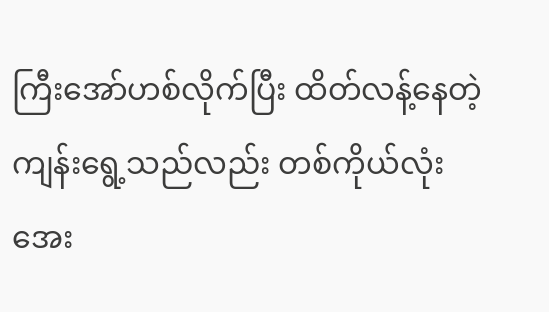ကြီးအော်ဟစ်လိုက်ပြီး ထိတ်လန့်နေတဲ့ ကျန်းရွေ့သည်လည်း တစ်ကိုယ်လုံး အေး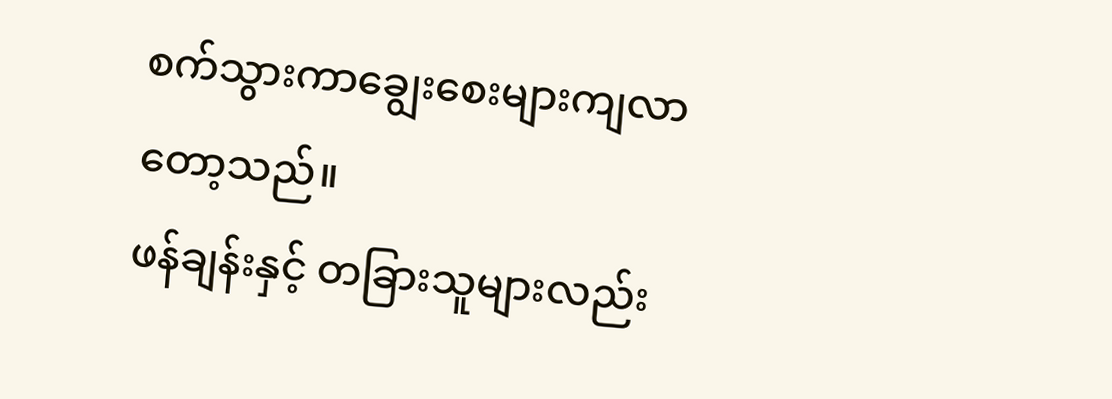စက်သွားကာချွေးစေးများကျလာတော့သည်။
ဖန်ချန်းနှင့် တခြားသူများလည်း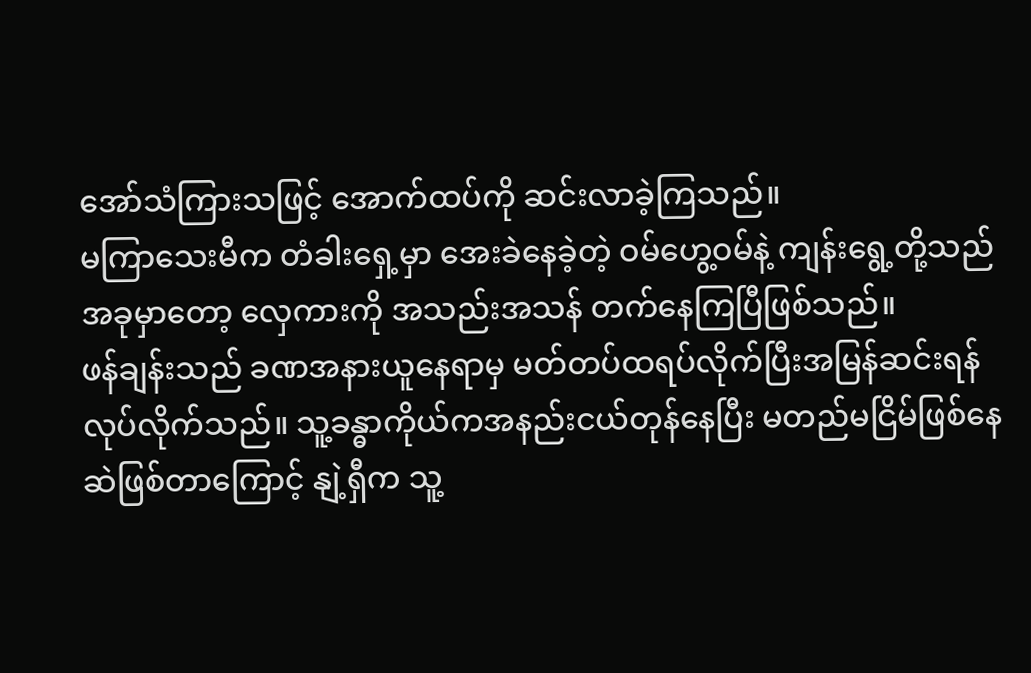အော်သံကြားသဖြင့် အောက်ထပ်ကို ဆင်းလာခဲ့ကြသည်။
မကြာသေးမီက တံခါးရှေ့မှာ အေးခဲနေခဲ့တဲ့ ဝမ်ဟွေ့ဝမ်နဲ့ ကျန်းရွေ့တို့သည် အခုမှာတော့ လှေကားကို အသည်းအသန် တက်နေကြပြီဖြစ်သည်။
ဖန်ချန်းသည် ခဏအနားယူနေရာမှ မတ်တပ်ထရပ်လိုက်ပြီးအမြန်ဆင်းရန်လုပ်လိုက်သည်။ သူ့ခန္ဓာကိုယ်ကအနည်းငယ်တုန်နေပြီး မတည်မငြိမ်ဖြစ်နေဆဲဖြစ်တာကြောင့် နျဲ့ရှီက သူ့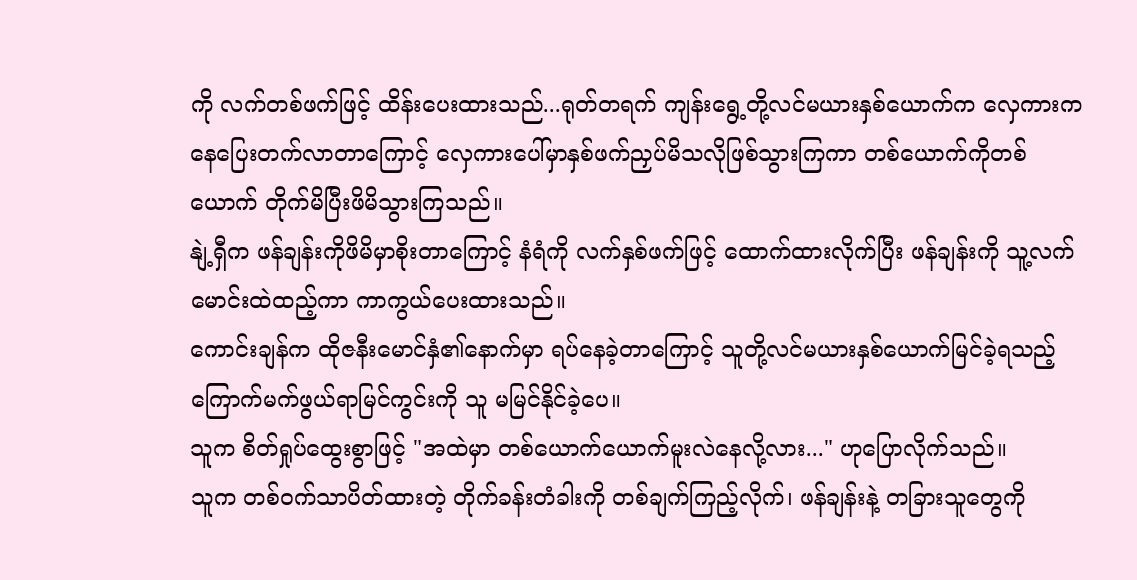ကို လက်တစ်ဖက်ဖြင့် ထိန်းပေးထားသည်...ရုတ်တရက် ကျန်းရွေ့တို့လင်မယားနှစ်ယောက်က လှေကားကနေပြေးတက်လာတာကြောင့် လှေကားပေါ်မှာနှစ်ဖက်ညှပ်မိသလိုဖြစ်သွားကြကာ တစ်ယောက်ကိုတစ်ယောက် တိုက်မိပြီးဖိမိသွားကြသည်။
နျဲ့ရှီက ဖန်ချန်းကိုဖိမိမှာစိုးတာကြောင့် နံရံကို လက်နှစ်ဖက်ဖြင့် ထောက်ထားလိုက်ပြီး ဖန်ချန်းကို သူ့လက်မောင်းထဲထည့်ကာ ကာကွယ်ပေးထားသည်။
ကောင်းချန်က ထိုဇနီးမောင်နှံ၏နောက်မှာ ရပ်နေခဲ့တာကြောင့် သူတို့လင်မယားနှစ်ယောက်မြင်ခဲ့ရသည့် ကြောက်မက်ဖွယ်ရာမြင်ကွင်းကို သူ မမြင်နိုင်ခဲ့ပေ။
သူက စိတ်ရှုပ်ထွေးစွာဖြင့် "အထဲမှာ တစ်ယောက်ယောက်မူးလဲနေလို့လား..." ဟုပြောလိုက်သည်။
သူက တစ်ဝက်သာပိတ်ထားတဲ့ တိုက်ခန်းတံခါးကို တစ်ချက်ကြည့်လိုက်၊ ဖန်ချန်းနဲ့ တခြားသူတွေကို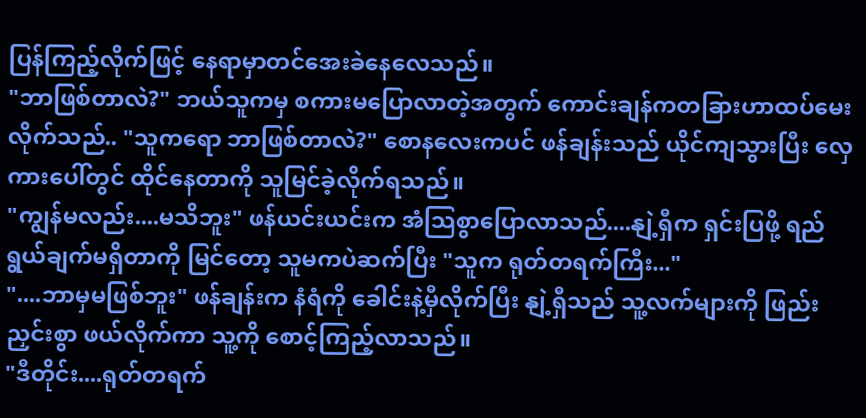ပြန်ကြည့်လိုက်ဖြင့် နေရာမှာတင်အေးခဲနေလေသည်။
"ဘာဖြစ်တာလဲ?" ဘယ်သူကမှ စကားမပြောလာတဲ့အတွက် ကောင်းချန်ကတခြားဟာထပ်မေးလိုက်သည်.. "သူကရော ဘာဖြစ်တာလဲ?" စောနလေးကပင် ဖန်ချန်းသည် ယိုင်ကျသွားပြီး လှေကားပေါ်တွင် ထိုင်နေတာကို သူမြင်ခဲ့လိုက်ရသည်။
"ကျွန်မလည်း....မသိဘူး" ဖန်ယင်းယင်းက အံသြစွာပြောလာသည်....နျဲ့ရှီက ရှင်းပြဖို့ ရည်ရွယ်ချက်မရှိတာကို မြင်တော့ သူမကပဲဆက်ပြီး "သူက ရုတ်တရက်ကြီး..."
"....ဘာမှမဖြစ်ဘူး" ဖန်ချန်းက နံရံကို ခေါင်းနဲ့မှီလိုက်ပြီး နျဲ့ရှီသည် သူ့လက်များကို ဖြည်းညှင်းစွာ ဖယ်လိုက်ကာ သူ့ကို စောင့်ကြည့်လာသည်။
"ဒီတိုင်း....ရုတ်တရက်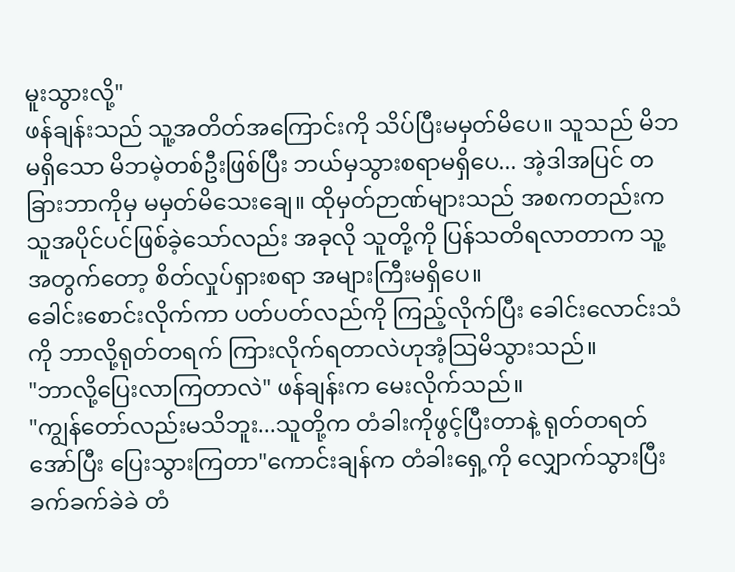မူးသွားလို့"
ဖန်ချန်းသည် သူ့အတိတ်အကြောင်းကို သိပ်ပြီးမမှတ်မိပေ။ သူသည် မိဘမရှိသော မိဘမဲ့တစ်ဦးဖြစ်ပြီး ဘယ်မှသွားစရာမရှိပေ... အဲ့ဒါအပြင် တခြားဘာကိုမှ မမှတ်မိသေးချေ။ ထိုမှတ်ဉာဏ်များသည် အစကတည်းက သူအပိုင်ပင်ဖြစ်ခဲ့သော်လည်း အခုလို သူတို့ကို ပြန်သတိရလာတာက သူ့အတွက်တော့ စိတ်လှုပ်ရှားစရာ အများကြီးမရှိပေ။
ခေါင်းစောင်းလိုက်ကာ ပတ်ပတ်လည်ကို ကြည့်လိုက်ပြီး ခေါင်းလောင်းသံကို ဘာလို့ရုတ်တရက် ကြားလိုက်ရတာလဲဟုအံ့သြမိသွားသည်။
"ဘာလို့ပြေးလာကြတာလဲ" ဖန်ချန်းက မေးလိုက်သည်။
"ကျွန်တော်လည်းမသိဘူး...သူတို့က တံခါးကိုဖွင့်ပြီးတာနဲ့ ရုတ်တရတ်အော်ပြီး ပြေးသွားကြတာ"ကောင်းချန်က တံခါးရှေ့ကို လျှောက်သွားပြီး ခက်ခက်ခဲခဲ တံ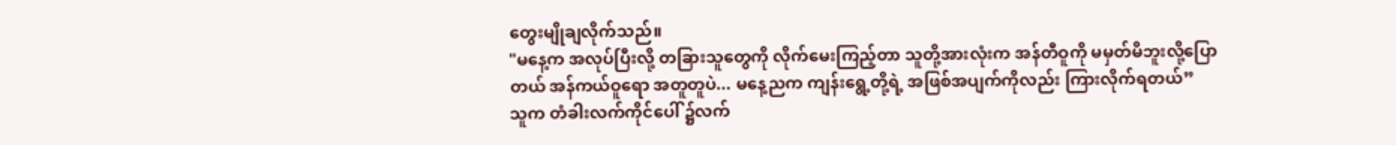တွေးမျိုချလိုက်သည်။
"မနေ့က အလုပ်ပြီးလို့ တခြားသူတွေကို လိုက်မေးကြည့်တာ သူတို့အားလုံးက အန်တီဝူကို မမှတ်မိဘူးလို့ပြောတယ် အန်ကယ်ဝူရော အတူတူပဲ... မနေ့ညက ကျန်းရွေ့တို့ရဲ့ အဖြစ်အပျက်ကိုလည်း ကြားလိုက်ရတယ်”
သူက တံခါးလက်ကိုင်ပေါ် ၌လက်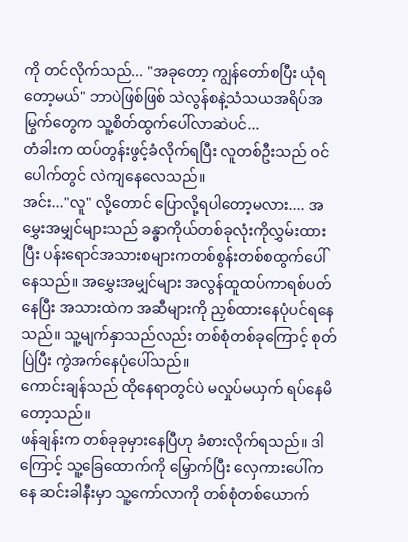ကို တင်လိုက်သည်... "အခုတော့ ကျွန်တော်စပြီး ယုံရတော့မယ်" ဘာပဲဖြစ်ဖြစ် သဲလွန်စနဲ့သံသယအရိပ်အမြွက်တွေက သူ့စိတ်ထွက်ပေါ်လာဆဲပင်...
တံခါးက ထပ်တွန်းဖွင့်ခံလိုက်ရပြီး လူတစ်ဦးသည် ဝင်ပေါက်တွင် လဲကျနေလေသည်။
အင်း..."လူ" လို့တောင် ပြောလို့ရပါတော့မလား.... အမွှေးအမျှင်များသည် ခန္ဓာကိုယ်တစ်ခုလုံးကိုလွှမ်းထားပြီး ပန်းရောင်အသားစများကတစ်စွန်းတစ်စထွက်ပေါ်နေသည်။ အမွှေးအမျှင်များ အလွန်ထူထပ်ကာရစ်ပတ်နေပြီး အသားထဲက အဆီများကို ညှစ်ထားနေပုံပင်ရနေသည်။ သူ့မျက်နှာသည်လည်း တစ်စုံတစ်ခုကြောင့် စုတ်ပြဲပြီး ကွဲအက်နေပုံပေါ်သည်။
ကောင်းချန်သည် ထိုနေရာတွင်ပဲ မလှုပ်မယှက် ရပ်နေမိတော့သည်။
ဖန်ချန်းက တစ်ခုခုမှားနေပြီဟု ခံစားလိုက်ရသည်။ ဒါကြောင့် သူ့ခြေထောက်ကို မြှောက်ပြီး လှေကားပေါ်ကနေ ဆင်းခါနီးမှာ သူ့ကော်လာကို တစ်စုံတစ်ယောက်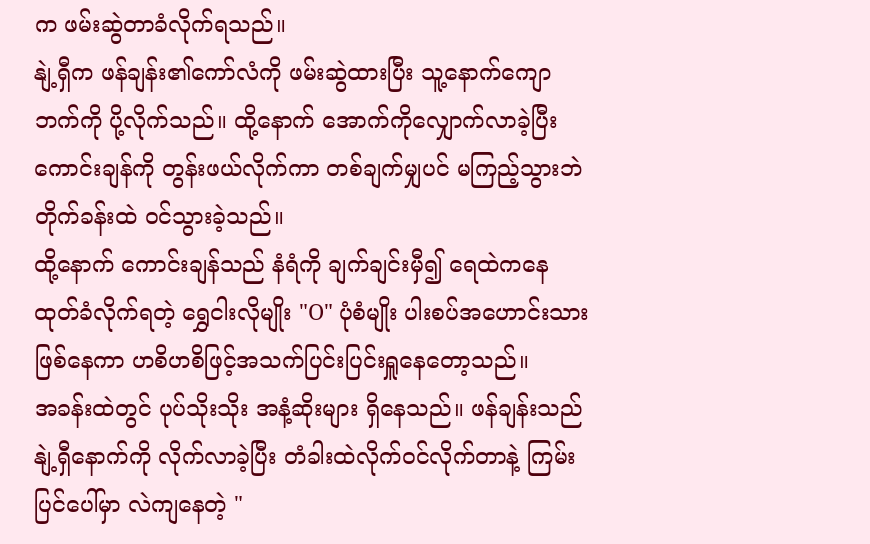က ဖမ်းဆွဲတာခံလိုက်ရသည်။
နျဲ့ရှီက ဖန်ချန်း၏ကော်လံကို ဖမ်းဆွဲထားပြီး သူ့နောက်ကျောဘက်ကို ပို့လိုက်သည်။ ထို့နောက် အောက်ကိုလျှောက်လာခဲ့ပြီး ကောင်းချန်ကို တွန်းဖယ်လိုက်ကာ တစ်ချက်မျှပင် မကြည့်သွားဘဲ တိုက်ခန်းထဲ ဝင်သွားခဲ့သည်။
ထို့နောက် ကောင်းချန်သည် နံရံကို ချက်ချင်းမှီ၍ ရေထဲကနေထုတ်ခံလိုက်ရတဲ့ ရွှေငါးလိုမျိုး "O" ပုံစံမျိုး ပါးစပ်အဟောင်းသားဖြစ်နေကာ ဟစိဟစိဖြင့်အသက်ပြင်းပြင်းရှူနေတော့သည်။
အခန်းထဲတွင် ပုပ်သိုးသိုး အနံ့ဆိုးများ ရှိနေသည်။ ဖန်ချန်းသည် နျဲ့ရှီနောက်ကို လိုက်လာခဲ့ပြီး တံခါးထဲလိုက်ဝင်လိုက်တာနဲ့ ကြမ်းပြင်ပေါ်မှာ လဲကျနေတဲ့ "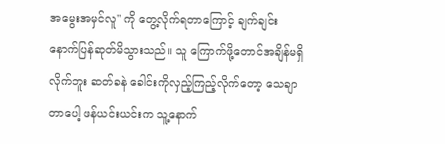အမွေးအမှင်လူ" ကို တွေ့လိုက်ရတာကြောင့် ချက်ချင်း နောက်ပြန်ဆုတ်မိသွားသည်။ သူ ကြောက်ဖို့တောင်အချိန်မရှိလိုက်ဘူး ဆတ်ခနဲ ခေါင်းကိုလှည့်ကြည့်လိုက်တော့ သေချာတာပေါ့ ဖန်ယင်းယင်းက သူ့နောက်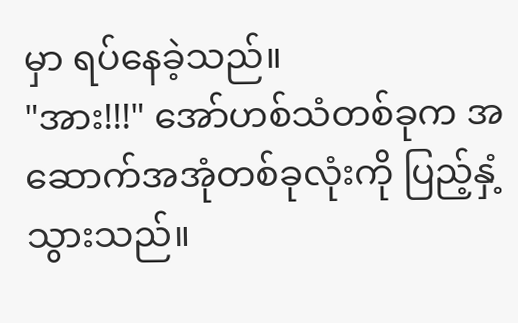မှာ ရပ်နေခဲ့သည်။
"အား!!!" အော်ဟစ်သံတစ်ခုက အဆောက်အအုံတစ်ခုလုံးကို ပြည့်နှံ့သွားသည်။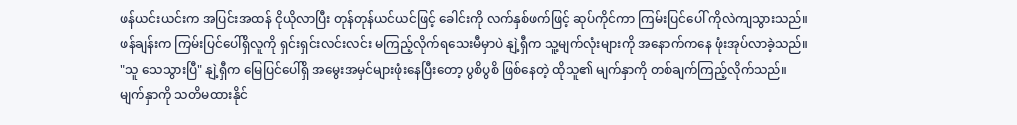ဖန်ယင်းယင်းက အပြင်းအထန် ငိုယိုလာပြီး တုန်တုန်ယင်ယင်ဖြင့် ခေါင်းကို လက်နှစ်ဖက်ဖြင့် ဆုပ်ကိုင်ကာ ကြမ်းပြင်ပေါ် ကိုလဲကျသွားသည်။
ဖန်ချန်းက ကြမ်းပြင်ပေါ်ရှိလူကို ရှင်းရှင်းလင်းလင်း မကြည့်လိုက်ရသေးမီမှာပဲ နျဲ့ရှီက သူ့မျက်လုံးများကို အနောက်ကနေ ဖုံးအုပ်လာခဲ့သည်။
"သူ သေသွားပြီ" နျဲ့ရှီက မြေပြင်ပေါ်ရှိ အမွေးအမှင်များဖုံးနေပြီးတော့ ပွစိပွစိ ဖြစ်နေတဲ့ ထိုသူ၏ မျက်နှာကို တစ်ချက်ကြည့်လိုက်သည်။
မျက်နှာကို သတိမထားနိုင်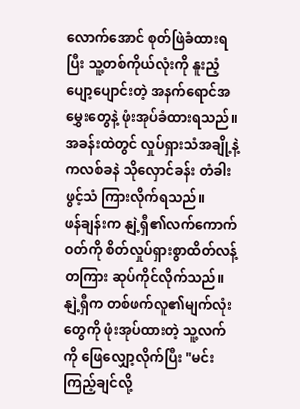လောက်အောင် စုတ်ဖြဲခံထားရပြီး သူ့တစ်ကိုယ်လုံးကို နူးညံ့ပျော့ပျောင်းတဲ့ အနက်ရောင်အမွှေးတွေနဲ့ ဖုံးအုပ်ခံထားရသည်။
အခန်းထဲတွင် လှုပ်ရှားသံအချို့နဲ့ ကလစ်ခနဲ သိုလှောင်ခန်း တံခါးဖွင့်သံ ကြားလိုက်ရသည်။
ဖန်ချန်းက နျဲ့ရှီ၏လက်ကောက်ဝတ်ကို စိတ်လှုပ်ရှားစွာထိတ်လန့်တကြား ဆုပ်ကိုင်လိုက်သည်။ နျဲ့ရှီက တစ်ဖက်လူ၏မျက်လုံးတွေကို ဖုံးအုပ်ထားတဲ့ သူ့လက်ကို ဖြေလျှော့လိုက်ပြီး "မင်းကြည့်ချင်လို့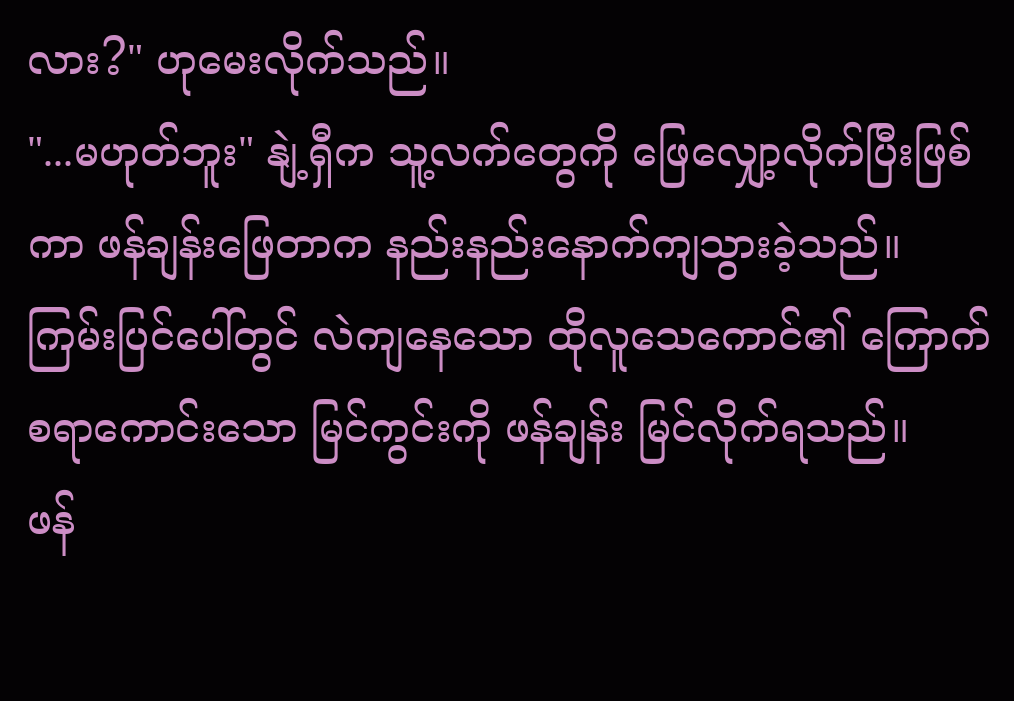လား?" ဟုမေးလိုက်သည်။
"...မဟုတ်ဘူး" နျဲ့ရှီက သူ့လက်တွေကို ဖြေလျှော့လိုက်ပြီးဖြစ်ကာ ဖန်ချန်းဖြေတာက နည်းနည်းနောက်ကျသွားခဲ့သည်။
ကြမ်းပြင်ပေါ်တွင် လဲကျနေသော ထိုလူသေကောင်၏ ကြောက်စရာကောင်းသော မြင်ကွင်းကို ဖန်ချန်း မြင်လိုက်ရသည်။
ဖန်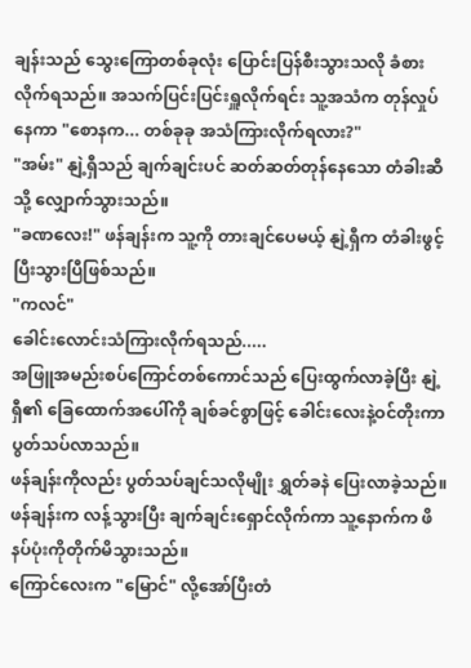ချန်းသည် သွေးကြောတစ်ခုလုံး ပြောင်းပြန်စီးသွားသလို ခံစားလိုက်ရသည်။ အသက်ပြင်းပြင်းရှူလိုက်ရင်း သူ့အသံက တုန်လှုပ်နေကာ "စောနက... တစ်ခုခု အသံကြားလိုက်ရလား?"
"အမ်း" နျဲ့ရှီသည် ချက်ချင်းပင် ဆတ်ဆတ်တုန်နေသော တံခါးဆီသို့ လျှောက်သွားသည်။
"ခဏလေး!" ဖန်ချန်းက သူ့ကို တားချင်ပေမယ့် နျဲ့ရှီက တံခါးဖွင့်ပြီးသွားပြီဖြစ်သည်။
"ကလင်"
ခေါင်းလောင်းသံကြားလိုက်ရသည်.....
အဖြူအမည်းစပ်ကြောင်တစ်ကောင်သည် ပြေးထွက်လာခဲ့ပြီး နျဲ့ရှီ၏ ခြေထောက်အပေါ်ကို ချစ်ခင်စွာဖြင့် ခေါင်းလေးနဲ့ဝင်တိုးကာ ပွတ်သပ်လာသည်။
ဖန်ချန်းကိုလည်း ပွတ်သပ်ချင်သလိုမျိုး ရွှတ်ခနဲ ပြေးလာခဲ့သည်။ ဖန်ချန်းက လန့်သွားပြီး ချက်ချင်းရှောင်လိုက်ကာ သူ့နောက်က ဖိနပ်ပုံးကိုတိုက်မိသွားသည်။
ကြောင်လေးက "မြောင်" လို့အော်ပြီးတံ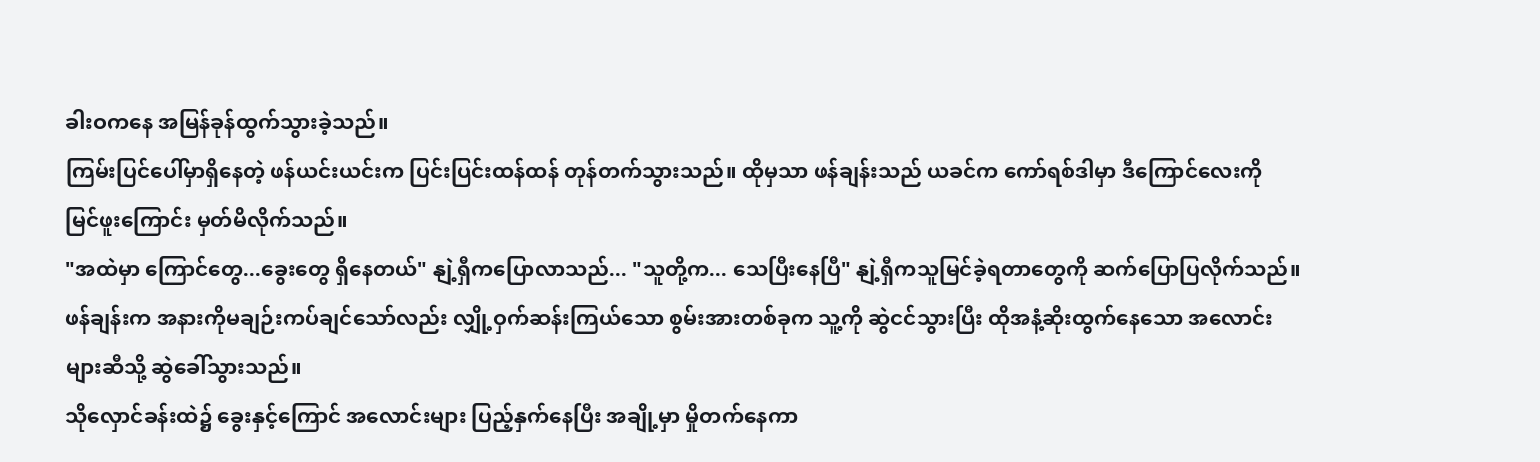ခါးဝကနေ အမြန်ခုန်ထွက်သွားခဲ့သည်။
ကြမ်းပြင်ပေါ်မှာရှိနေတဲ့ ဖန်ယင်းယင်းက ပြင်းပြင်းထန်ထန် တုန်တက်သွားသည်။ ထိုမှသာ ဖန်ချန်းသည် ယခင်က ကော်ရစ်ဒါမှာ ဒီကြောင်လေးကို မြင်ဖူးကြောင်း မှတ်မိလိုက်သည်။
"အထဲမှာ ကြောင်တွေ...ခွေးတွေ ရှိနေတယ်" နျဲ့ရှီကပြောလာသည်... "သူတို့က... သေပြီးနေပြီ" နျဲ့ရှီကသူမြင်ခဲ့ရတာတွေကို ဆက်ပြောပြလိုက်သည်။
ဖန်ချန်းက အနားကိုမချဉ်းကပ်ချင်သော်လည်း လျှို့ဝှက်ဆန်းကြယ်သော စွမ်းအားတစ်ခုက သူ့ကို ဆွဲငင်သွားပြီး ထိုအနံ့ဆိုးထွက်နေသော အလောင်းများဆီသို့ ဆွဲခေါ်သွားသည်။
သိုလှောင်ခန်းထဲ၌ ခွေးနှင့်ကြောင် အလောင်းများ ပြည့်နှက်နေပြီး အချို့မှာ မှိုတက်နေကာ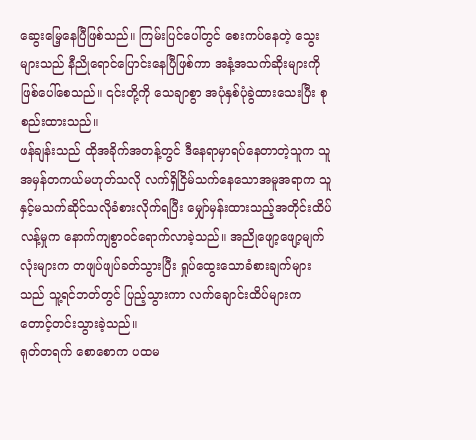ဆွေးမြေ့နေပြီဖြစ်သည်။ ကြမ်းပြင်ပေါ်တွင် စေးကပ်နေတဲ့ သွေးများသည် နီညိုရောင်ပြောင်းနေပြီဖြစ်ကာ အနံ့အသက်ဆိုးများကိုဖြစ်ပေါ်စေသည်။ ၎င်းတို့ကို သေချာစွာ အပုံနှစ်ပုံခွဲထားသေးပြီး စုစည်းထားသည်။
ဖန်ချန်းသည် ထိုအခိုက်အတန့်တွင် ဒီနေရာမှာရပ်နေတာတဲ့သူက သူအမှန်တကယ်မဟုတ်သလို လက်ရှိငြိမ်သက်နေသောအမူအရာက သူနှင့်မသက်ဆိုင်သလိုခံစားလိုက်ရပြီး မျှော်မှန်းထားသည့်အတိုင်းထိပ်လန့်မှုက နောက်ကျစွာဝင်ရောက်လာခဲ့သည်။ အညိုဖျော့ဖျော့မျက်လုံးများက တဖျပ်ဖျပ်ခတ်သွားပြီး ရှုပ်ထွေးသောခံစားချက်များသည် သူ့ရင်ဘတ်တွင် ပြည့်သွားကာ လက်ချောင်းထိပ်များက တောင့်တင်းသွားခဲ့သည်။
ရုတ်တရက် စောစောက ပထမ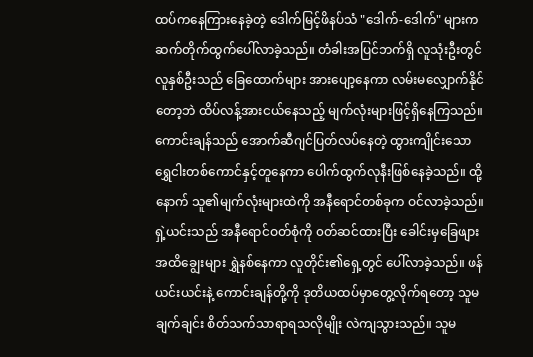ထပ်ကနေကြားနေခဲ့တဲ့ ဒေါက်မြင့်ဖိနပ်သံ "ဒေါက်-ဒေါက်" များက ဆက်တိုက်ထွက်ပေါ်လာခဲ့သည်။ တံခါးအပြင်ဘက်ရှိ လူသုံးဦးတွင် လူနှစ်ဦးသည် ခြေထောက်များ အားပျော့နေကာ လမ်းမလျှောက်နိုင်တော့ဘဲ ထိပ်လန့်အားငယ်နေသည့် မျက်လုံးများဖြင့်ရှိနေကြသည်။
ကောင်းချန်သည် အောက်ဆီဂျင်ပြတ်လပ်နေတဲ့ ထွားကျိုင်းသော ရွှေငါးတစ်ကောင်နှင့်တူနေကာ ပေါက်ထွက်လုနီးဖြစ်နေခဲ့သည်။ ထို့နောက် သူ၏မျက်လုံးများထဲကို အနီရောင်တစ်ခုက ဝင်လာခဲ့သည်။
ရှဲ့ယင်းသည် အနီရောင်ဝတ်စုံကို ၀တ်ဆင်ထားပြီး ခေါင်းမှခြေဖျားအထိချွေးများ ရွှဲနစ်နေကာ လူတိုင်း၏ရှေ့တွင် ပေါ်လာခဲ့သည်။ ဖန်ယင်းယင်းနဲ့ ကောင်းချန်တို့ကို ဒုတိယထပ်မှာတွေ့လိုက်ရတော့ သူမချက်ချင်း စိတ်သက်သာရာရသလိုမျိုး လဲကျသွားသည်။ သူမ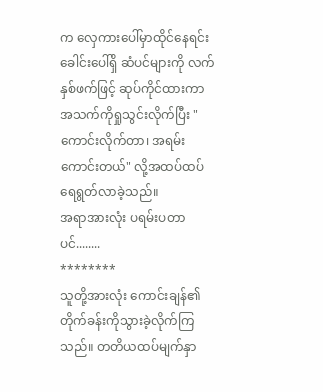က လှေကားပေါ်မှာထိုင်နေရင်း ခေါင်းပေါ်ရှိ ဆံပင်များကို လက်နှစ်ဖက်ဖြင့် ဆုပ်ကိုင်ထားကာ အသက်ကိုရှုသွင်းလိုက်ပြီး "ကောင်းလိုက်တာ၊ အရမ်းကောင်းတယ်" လို့အထပ်ထပ်ရေရွတ်လာခဲ့သည်။
အရာအားလုံး ပရမ်းပတာပင်........
********
သူတို့အားလုံး ကောင်းချန်၏ တိုက်ခန်းကိုသွားခဲ့လိုက်ကြသည်။ တတိယထပ်မျက်နှာ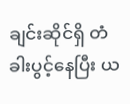ချင်းဆိုင်ရှိ တံခါးပွင့်နေပြီး ယ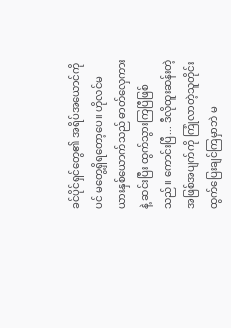ခင်ပိုင်ရှင်တွေ၏ အရိပ်အယောင်ကိုပင် မတွေ့ရှိရတော့ပေ။ ဟိုလင်မယားနှစ်ယောက်သည် ဓာတ်လှေကားနဲ့ ဆင်းပြီး ထွက်သွားကြပြီဖြစ်သည်။ ကောင်းပြီ... ဒီလိုထူးဆန်းတဲ့ အဖြစ်အပျက်ကို ကြုံလာတဲ့သူတိုင်း ထွက်ပြေးချင်ကြမှာဘဲ မ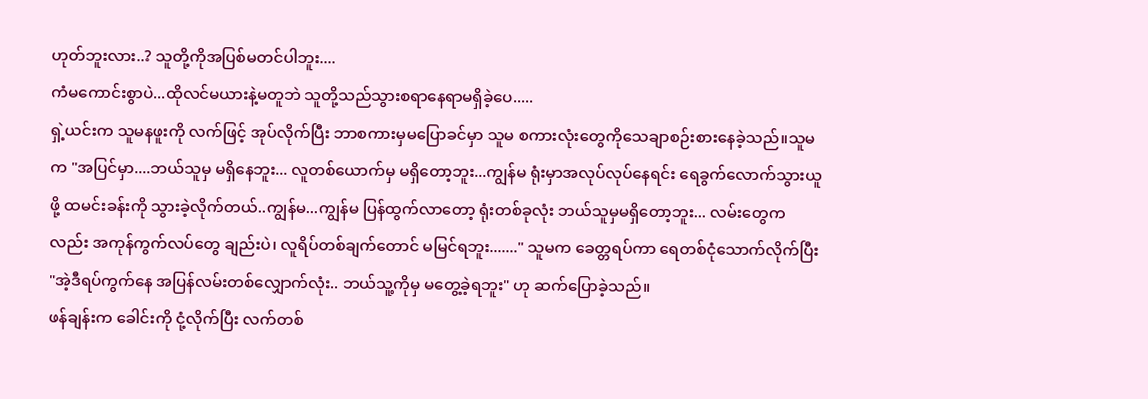ဟုတ်ဘူးလား..? သူတို့ကိုအပြစ်မတင်ပါဘူး....
ကံမကောင်းစွာပဲ...ထိုလင်မယားနဲ့မတူဘဲ သူတို့သည်သွားစရာနေရာမရှိခဲ့ပေ.....
ရှဲ့ယင်းက သူမနဖူးကို လက်ဖြင့် အုပ်လိုက်ပြီး ဘာစကားမှမပြောခင်မှာ သူမ စကားလုံးတွေကိုသေချာစဉ်းစားနေခဲ့သည်။သူမက "အပြင်မှာ....ဘယ်သူမှ မရှိနေဘူး... လူတစ်ယောက်မှ မရှိတော့ဘူး...ကျွန်မ ရုံးမှာအလုပ်လုပ်နေရင်း ရေခွက်လောက်သွားယူဖို့ ထမင်းခန်းကို သွားခဲ့လိုက်တယ်..ကျွန်မ...ကျွန်မ ပြန်ထွက်လာတော့ ရုံးတစ်ခုလုံး ဘယ်သူမှမရှိတော့ဘူး... လမ်းတွေကလည်း အကုန်ကွက်လပ်တွေ ချည်းပဲ၊ လူရိပ်တစ်ချက်တောင် မမြင်ရဘူး......." သူမက ခေတ္တရပ်ကာ ရေတစ်ငုံသောက်လိုက်ပြီး "အဲ့ဒီရပ်ကွက်နေ အပြန်လမ်းတစ်လျှောက်လုံး.. ဘယ်သူ့ကိုမှ မတွေ့ခဲ့ရဘူး" ဟု ဆက်ပြောခဲ့သည်။
ဖန်ချန်းက ခေါင်းကို ငုံ့လိုက်ပြီး လက်တစ်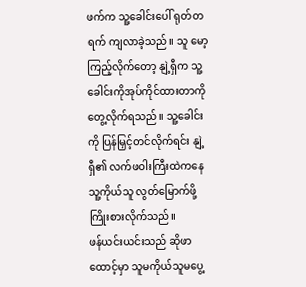ဖက်က သူ့ခေါင်းပေါ် ရုတ်တရက် ကျလာခဲ့သည်။ သူ မော့ကြည့်လိုက်တော့ နျဲ့ရှီက သူ့ခေါင်းကိုအုပ်ကိုင်ထားတာကို တွေ့လိုက်ရသည်။ သူ့ခေါင်းကို ပြန်မြှင့်တင်လိုက်ရင်း နျဲ့ရှီ၏ လက်ဖဝါးကြီးထဲကနေ သူ့ကိုယ်သူ လွတ်မြောက်ဖို့ ကြိုးစားလိုက်သည်။
ဖန်ယင်းယင်းသည် ဆိုဖာထောင့်မှာ သူမကိုယ်သူမပွေ့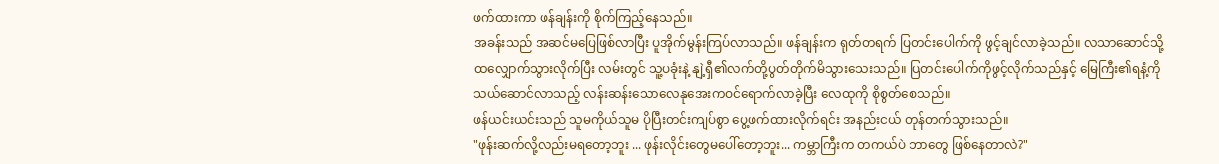ဖက်ထားကာ ဖန်ချန်းကို စိုက်ကြည့်နေသည်။
အခန်းသည် အဆင်မပြေဖြစ်လာပြီး ပူအိုက်မွန်းကြပ်လာသည်။ ဖန်ချန်းက ရုတ်တရက် ပြတင်းပေါက်ကို ဖွင့်ချင်လာခဲ့သည်။ လသာဆောင်သို့ထလျှောက်သွားလိုက်ပြီး လမ်းတွင် သူ့ပခုံးနဲ့ နျဲ့ရှီ၏လက်တို့ပွတ်တိုက်မိသွားသေးသည်။ ပြတင်းပေါက်ကိုဖွင့်လိုက်သည်နှင့် မြေကြီး၏ရနံ့ကို သယ်ဆောင်လာသည့် လန်းဆန်းသောလေနုအေးကဝင်ရောက်လာခဲ့ပြီး လေထုကို စိုစွတ်စေသည်။
ဖန်ယင်းယင်းသည် သူမကိုယ်သူမ ပိုပြီးတင်းကျပ်စွာ ပွေ့ဖက်ထားလိုက်ရင်း အနည်းငယ် တုန်တက်သွားသည်။
"ဖုန်းဆက်လို့လည်းမရတော့ဘူး ... ဖုန်းလိုင်းတွေမပေါ်တော့ဘူး... ကမ္ဘာကြီးက တကယ်ပဲ ဘာတွေ ဖြစ်နေတာလဲ?"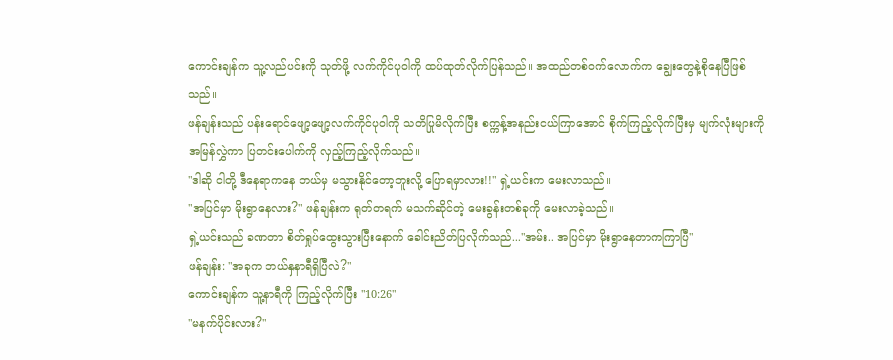ကောင်းချန်က သူ့လည်ပင်းကို သုတ်ဖို့ လက်ကိုင်ပုဝါကို ထပ်ထုတ်လိုက်ပြန်သည်။ အထည်တစ်ဝက်လောက်က ချွေးတွေနဲ့စိုနေပြီဖြစ်သည်။
ဖန်ချန်းသည် ပန်းရောင်ဖျော့ဖျော့လက်ကိုင်ပုဝါကို သတိပြုမိလိုက်ပြီး စက္ကန့်အနည်းငယ်ကြာအောင် စိုက်ကြည့်လိုက်ပြီးမှ မျက်လုံးများကို အမြန်လွှဲကာ ပြတင်းပေါက်ကို လှည့်ကြည့်လိုက်သည်။
"ဒါဆို ငါတို့ ဒီနေရာကနေ ဘယ်မှ မသွားနိုင်တော့ဘူးလို့ ပြောရမှာလား!!" ရှဲ့ယင်းက မေးလာသည်။
"အပြင်မှာ မိုးရွာနေလား?" ဖန်ချန်းက ရုတ်တရက် မသက်ဆိုင်တဲ့ မေးခွန်းတစ်ခုကို မေးလာခဲ့သည်။
ရှဲ့ယင်းသည် ခဏတာ စိတ်ရှုပ်ထွေးသွားပြီးနောက် ခေါင်းညိတ်ပြလိုက်သည်..."အမ်း.. အပြင်မှာ မိုးရွာနေတာကကြာပြီ"
ဖန်ချန်း: "အခုက ဘယ်နှနာရီရှိပြီလဲ?"
ကောင်းချန်က သူ့နာရီကို ကြည့်လိုက်ပြီး "10:26"
"မနက်ပိုင်းလား?"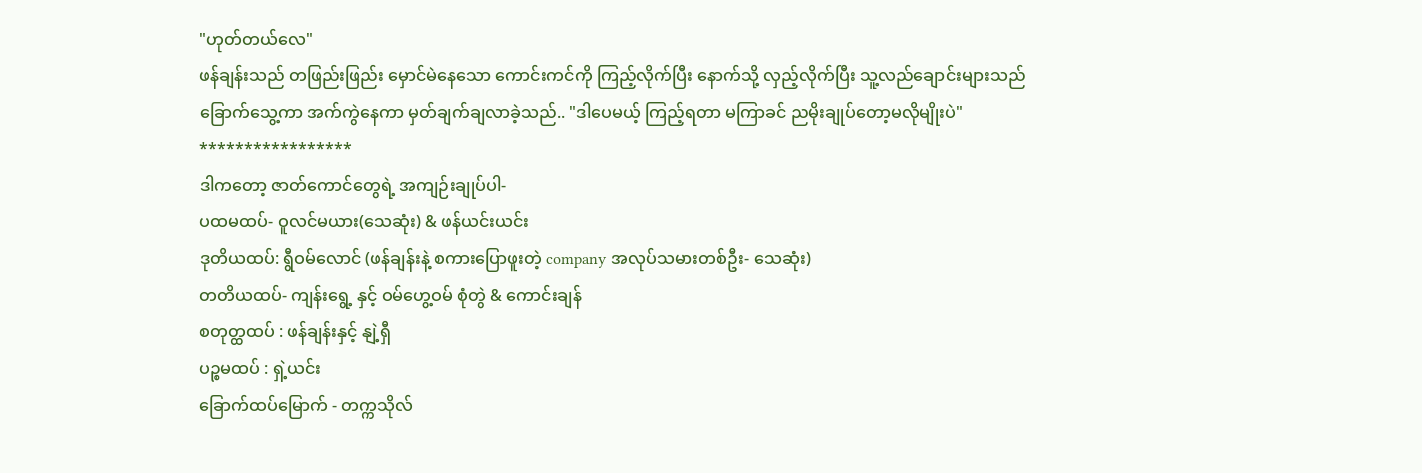"ဟုတ်တယ်လေ"
ဖန်ချန်းသည် တဖြည်းဖြည်း မှောင်မဲနေသော ကောင်းကင်ကို ကြည့်လိုက်ပြီး နောက်သို့ လှည့်လိုက်ပြီး သူ့လည်ချောင်းများသည် ခြောက်သွေ့ကာ အက်ကွဲနေကာ မှတ်ချက်ချလာခဲ့သည်.. "ဒါပေမယ့် ကြည့်ရတာ မကြာခင် ညမိုးချုပ်တော့မလိုမျိုးပဲ"
*****************
ဒါကတော့ ဇာတ်ကောင်တွေရဲ့ အကျဉ်းချုပ်ပါ-
ပထမထပ်- ဝူလင်မယား(သေဆုံး) & ဖန်ယင်းယင်း
ဒုတိယထပ်: ရွီဝမ်လောင် (ဖန်ချန်းနဲ့ စကားပြောဖူးတဲ့ company အလုပ်သမားတစ်ဦး- သေဆုံး)
တတိယထပ်- ကျန်းရွေ့ နှင့် ဝမ်ဟွေ့ဝမ် စုံတွဲ & ကောင်းချန်
စတုတ္ထထပ် : ဖန်ချန်းနှင့် နျဲ့ရှီ
ပဉ္စမထပ် : ရှဲ့ယင်း
ခြောက်ထပ်မြောက် - တက္ကသိုလ်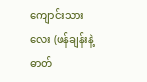ကျောင်းသားလေး (ဖန်ချန်းနဲ့ ဓာတ်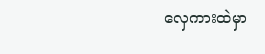လှေကားထဲမှာ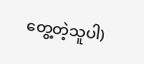တွေ့တဲ့သူပါ)